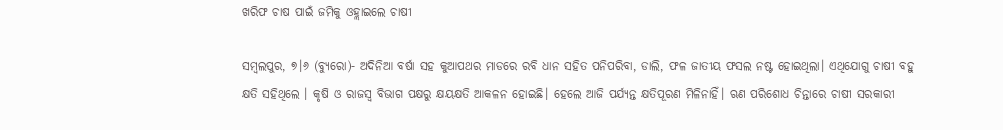ଖରିଫ ଚାଷ ପାଇଁ ଜମିକୁ ଓହ୍ଲାଇଲେ ଚାଷୀ

ସମ୍ବଲପୁର, ୭।୬ (ବ୍ୟୁରୋ)- ଅଦିନିଆ ବର୍ଷା ସହ କୁଆପଥର ମାଡରେ ରବି ଧାନ ସହିତ ପନିପରିବା, ଡାଲି, ଫଳ ଜାତୀୟ ଫସଲ ନଷ୍ଟ ହୋଇଥିଲା। ଏଥିଯୋଗୁ ଚାଷୀ ବହୁ କ୍ଷତି ସହିଥିଲେ । କୃଷି ଓ ରାଜସ୍ବ ବିଭାଗ ପକ୍ଷରୁ କ୍ଷୟକ୍ଷତି ଆକଳନ ହୋଇଛି। ହେଲେ ଆଜି ପର୍ଯ୍ୟନ୍ତ କ୍ଷତିପୂରଣ ମିଳିନାହିଁ। ଋଣ ପରିଶୋଧ ଚିନ୍ତାରେ ଚାଷୀ ସରକାରୀ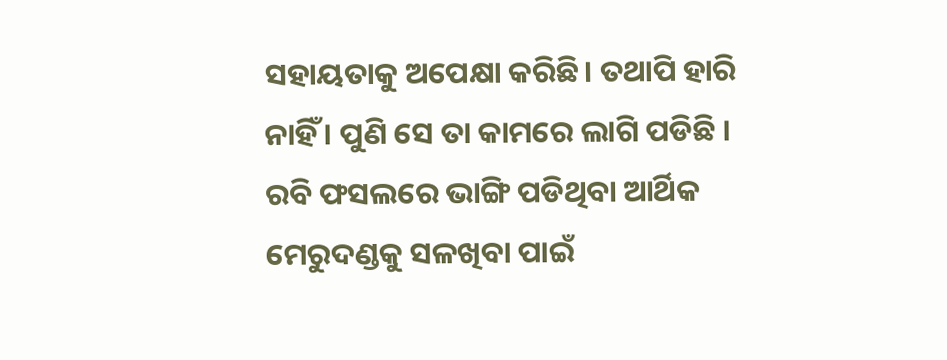ସହାୟତାକୁ ଅପେକ୍ଷା କରିଛି। ତଥାପି ହାରି ନାହିଁ । ପୁଣି ସେ ତା କାମରେ ଲାଗି ପଡିଛି । ରବି ଫସଲରେ ଭାଙ୍ଗି ପଡିଥିବା ଆର୍ଥିକ ମେରୁଦଣ୍ଡକୁ ସଳଖିବା ପାଇଁ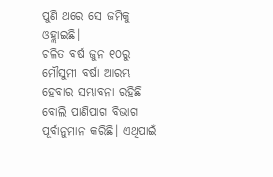ପୁଣି ଥରେ ସେ ଜମିକୁ ଓହ୍ଲାଇଛି।
ଚଳିତ ବର୍ଷ ଜୁନ ୧୦ରୁ ମୌସୁମୀ ବର୍ଷା ଆରମ୍ଭ ହେବାର ସମ୍ଭାବନା ରହିଛି ବୋଲି ପାଣିପାଗ ବିଭାଗ ପୂର୍ବାନୁମାନ କରିଛି। ଏଥିପାଇଁ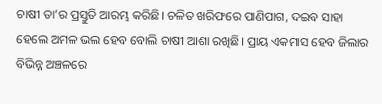ଚାଷୀ ତା’ର ପ୍ରସ୍ତୁତି ଆରମ୍ଭ କରିଛି। ଚଳିତ ଖରିଫରେ ପାଣିପାଗ, ଦଇବ ସାହା ହେଲେ ଅମଳ ଭଲ ହେବ ବୋଲି ଚାଷୀ ଆଶା ରଖିଛି। ପ୍ରାୟ ଏକମାସ ହେବ ଜିଲାର ବିଭିନ୍ନ ଅଞ୍ଚଳରେ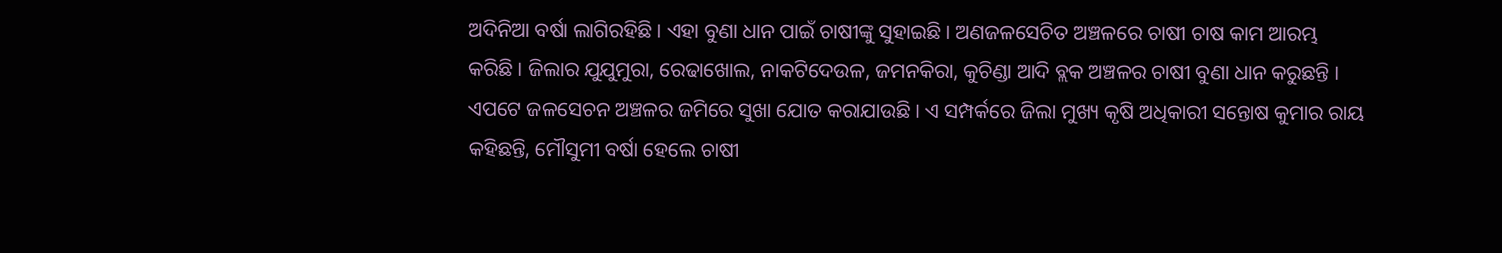ଅଦିନିଆ ବର୍ଷା ଲାଗିରହିଛି । ଏହା ବୁଣା ଧାନ ପାଇଁ ଚାଷୀଙ୍କୁ ସୁହାଇଛି । ଅଣଜଳସେଚିତ ଅଞ୍ଚଳରେ ଚାଷୀ ଚାଷ କାମ ଆରମ୍ଭ କରିଛି । ଜିଲାର ଯୁଯୁମୁରା, ରେଢାଖୋଲ, ନାକଟିଦେଉଳ, ଜମନକିରା, କୁଚିଣ୍ଡା ଆଦି ବ୍ଲକ ଅଞ୍ଚଳର ଚାଷୀ ବୁଣା ଧାନ କରୁଛନ୍ତି । ଏପଟେ ଜଳସେଚନ ଅଞ୍ଚଳର ଜମିରେ ସୁଖା ଯୋତ କରାଯାଉଛି । ଏ ସମ୍ପର୍କରେ ଜିଲା ମୁଖ୍ୟ କୃଷି ଅଧିକାରୀ ସନ୍ତୋଷ କୁମାର ରାୟ କହିଛନ୍ତି, ମୌସୁମୀ ବର୍ଷା ହେଲେ ଚାଷୀ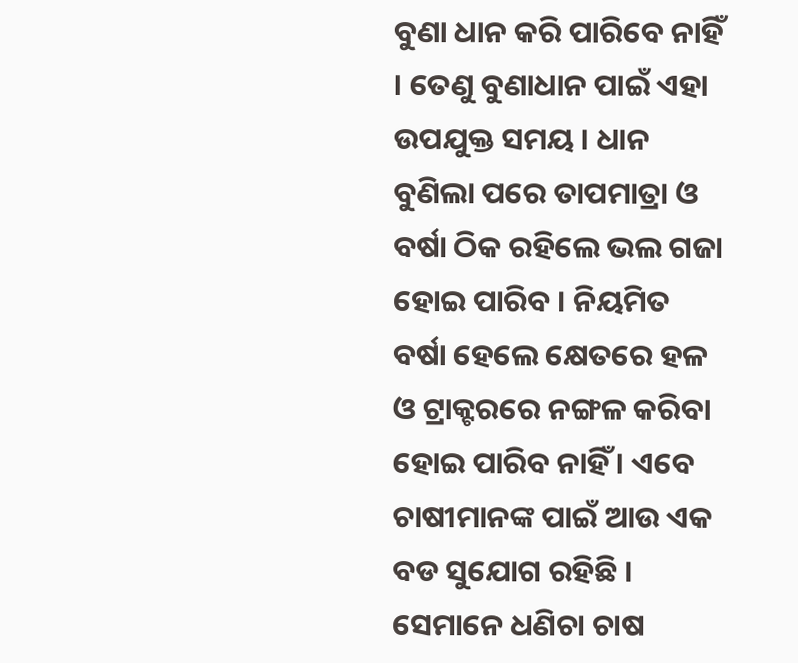ବୁଣା ଧାନ କରି ପାରିବେ ନାହିଁ । ତେଣୁ ବୁଣାଧାନ ପାଇଁ ଏହା ଉପଯୁକ୍ତ ସମୟ । ଧାନ ବୁଣିଲା ପରେ ତାପମାତ୍ରା ଓ ବର୍ଷା ଠିକ ରହିଲେ ଭଲ ଗଜା ହୋଇ ପାରିବ । ନିୟମିତ ବର୍ଷା ହେଲେ କ୍ଷେତରେ ହଳ ଓ ଟ୍ରାକ୍ଟରରେ ନଙ୍ଗଳ କରିବା ହୋଇ ପାରିବ ନାହିଁ । ଏବେ ଚାଷୀମାନଙ୍କ ପାଇଁ ଆଉ ଏକ ବଡ ସୁଯୋଗ ରହିଛି । ସେମାନେ ଧଣିଚା ଚାଷ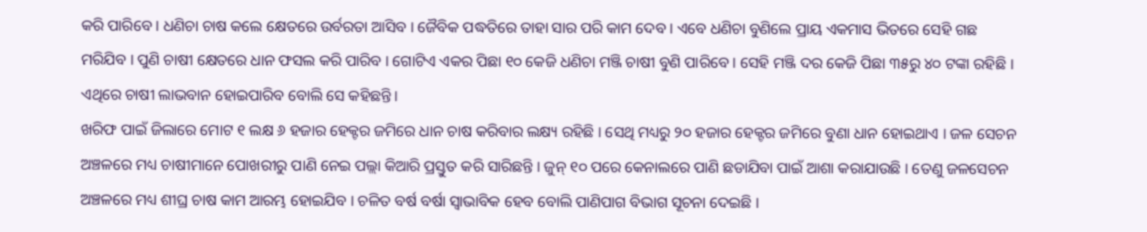କରି ପାରିବେ । ଧଣିଚା ଚାଷ କଲେ କ୍ଷେତରେ ଉର୍ବରତା ଆସିବ । ଜୈବିକ ପଦ୍ଧତିରେ ତାହା ସାର ପରି କାମ ଦେବ । ଏବେ ଧଣିଚା ବୁଣିଲେ ପ୍ରାୟ ଏକମାସ ଭିତରେ ସେହି ଗଛ ମରିଯିବ । ପୁଣି ଚାଷୀ କ୍ଷେତରେ ଧାନ ଫସଲ କରି ପାରିବ । ଗୋଟିଏ ଏକର ପିଛା ୧୦ କେଜି ଧଣିଚା ମଞ୍ଜି ଚାଷୀ ବୁଣି ପାରିବେ । ସେହି ମଞ୍ଜି ଦର କେଜି ପିଛା ୩୫ରୁ ୪୦ ଟଙ୍କା ରହିଛି । ଏଥିରେ ଚାଷୀ ଲାଭବାନ ହୋଇପାରିବ ବୋଲି ସେ କହିଛନ୍ତି।
ଖରିଫ ପାଇଁ ଜିଲାରେ ମୋଟ ୧ ଲକ୍ଷ ୬ ହଜାର ହେକ୍ଟର ଜମିରେ ଧାନ ଚାଷ କରିବାର ଲକ୍ଷ୍ୟ ରହିଛି । ସେଥି ମଧ୍ୟରୁ ୨୦ ହଜାର ହେକ୍ଟର ଜମିରେ ବୁଣା ଧାନ ହୋଇଥାଏ । ଜଳ ସେଚନ ଅଞ୍ଚଳରେ ମଧ୍ୟ ଚାଷୀମାନେ ପୋଖରୀରୁ ପାଣି ନେଇ ପଲ୍ଲା କିଆରି ପ୍ରସ୍ତୁତ କରି ସାରିଛନ୍ତି । ଜୁନ୍‌ ୧୦ ପରେ କେନାଲରେ ପାଣି ଛଡାଯିବା ପାଇଁ ଆଶା କରାଯାଉଛି । ତେଣୁ ଜଳସେଚନ ଅଞ୍ଚଳରେ ମଧ୍ୟ ଶୀଘ୍ର ଚାଷ କାମ ଆରମ୍ଭ ହୋଇଯିବ । ଚଳିତ ବର୍ଷ ବର୍ଷା ସ୍ବାଭାବିକ ହେବ ବୋଲି ପାଣିପାଗ ବିଭାଗ ସୂଚନା ଦେଇଛି ।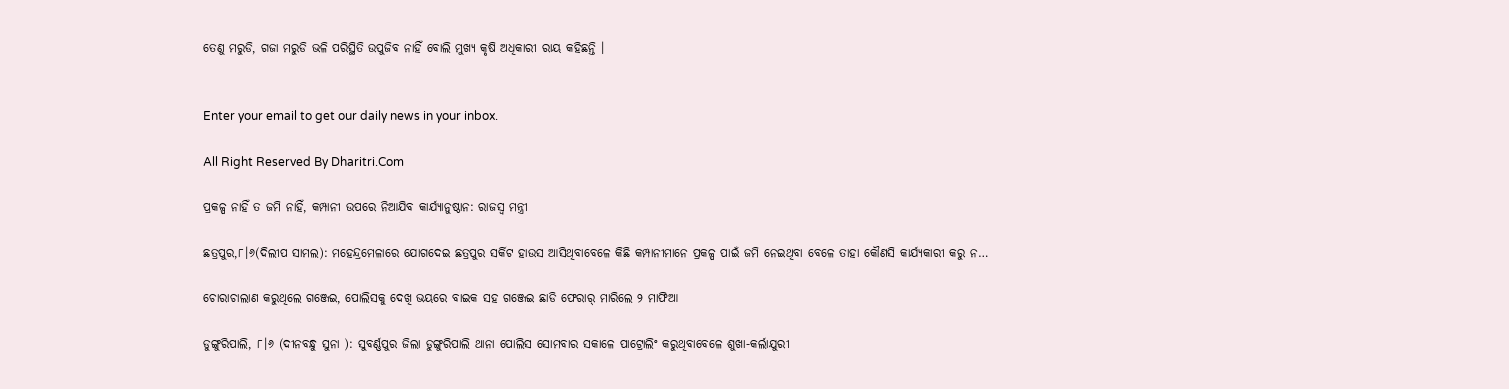ତେଣୁ ମରୁଡି, ଗଜା ମରୁଡି ଭଳି ପରିସ୍ଥିତି ଉପୁଜିବ ନାହିଁ ବୋଲି ମୁଖ୍ୟ କୃଷି ଅଧିକାରୀ ରାୟ କହିଛନ୍ତି ।


Enter your email to get our daily news in your inbox.

All Right Reserved By Dharitri.Com

ପ୍ରକଳ୍ପ ନାହିଁ ତ ଜମି ନାହିଁ, କମ୍ପାନୀ ଉପରେ ନିଆଯିବ କାର୍ଯ୍ୟାନୁଷ୍ଠାନ: ରାଜସ୍ବ ମନ୍ତ୍ରୀ

ଛତ୍ରପୁର,୮।୬(ଦିଲୀପ ସାମଲ): ମହେନ୍ଦ୍ରମେଳାରେ ଯୋଗଦେଇ ଛତ୍ରପୁର ସର୍କିଟ ହାଉସ ଆସିଥିବାବେଳେ କିଛି କମ୍ପାନୀମାନେ ପ୍ରକଳ୍ପ ପାଇଁ ଜମି ନେଇଥିବା ବେଳେ ତାହା କୌଣସି କାର୍ଯ୍ୟକାରୀ କରୁ ନ…

ଚୋରାଚାଲାଣ କରୁଥିଲେ ଗଞ୍ଜେଇ, ପୋଲିସକୁ ଦେଖି ଭୟରେ ବାଇକ ସହ ଗଞ୍ଜେଇ ଛାଡି ଫେରାର୍‌ ମାରିଲେ ୨ ମାଫିଆ

ଡୁଙ୍ଗୁରିପାଲି, ୮।୬ (ଦୀନବନ୍ଧୁ ସୁନା ): ସୁବର୍ଣ୍ଣପୁର ଜିଲା ଡୁଙ୍ଗୁରିପାଲି ଥାନା ପୋଲିସ ସୋମବାର ସକାଳେ ପାଟ୍ରୋଲିଂ କରୁଥିବାବେଳେ ଶୁଖା-କର୍ଲାଯୁରୀ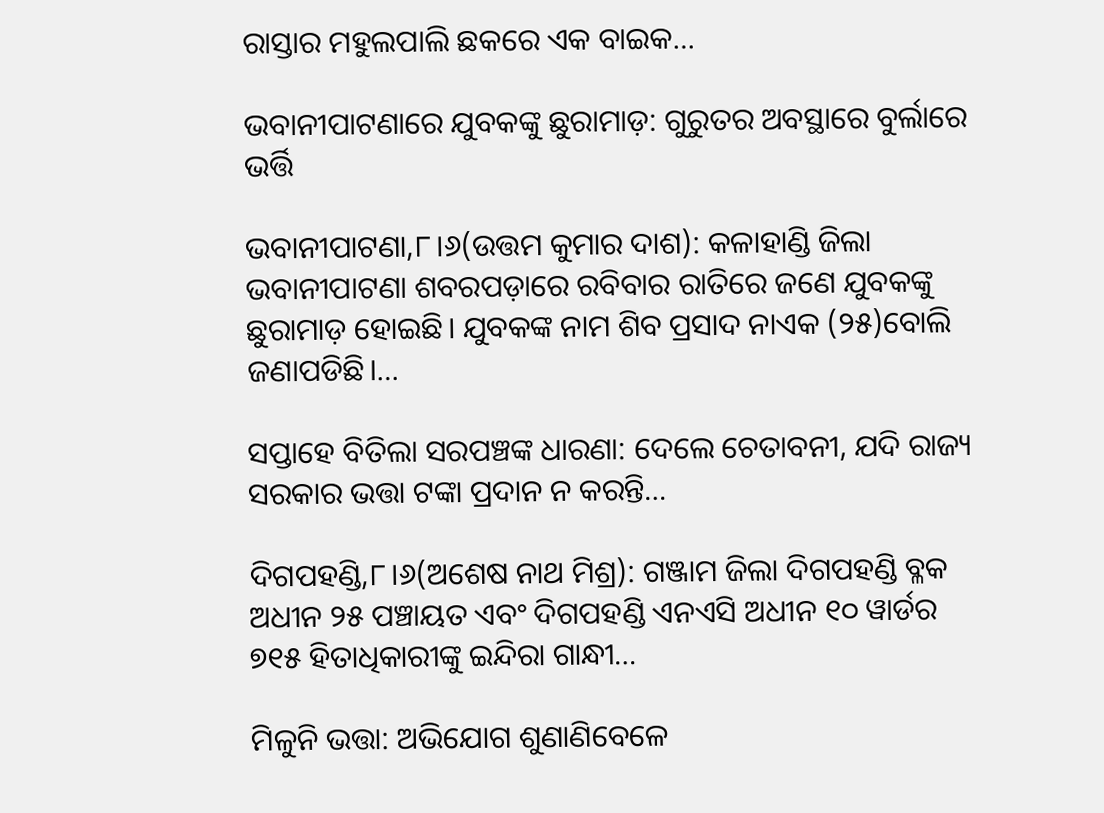ରାସ୍ତାର ମହୁଲପାଲି ଛକରେ ଏକ ବାଇକ…

ଭବାନୀପାଟଣାରେ ଯୁବକଙ୍କୁ ଛୁରାମାଡ଼: ଗୁରୁତର ଅବସ୍ଥାରେ ବୁର୍ଲାରେ ଭର୍ତ୍ତି

ଭବାନୀପାଟଣା,୮।୬(ଉତ୍ତମ କୁମାର ଦାଶ): କଳାହାଣ୍ଡି ଜିଲା ଭବାନୀପାଟଣା ଶବରପଡ଼ାରେ ରବିବାର ରାତିରେ ଜଣେ ଯୁବକଙ୍କୁ ଛୁରାମାଡ଼ ହୋଇଛି। ଯୁବକଙ୍କ ନାମ ଶିବ ପ୍ରସାଦ ନାଏକ (୨୫)ବୋଲି ଜଣାପଡିଛି।…

ସପ୍ତାହେ ବିତିଲା ସରପଞ୍ଚଙ୍କ ଧାରଣା: ଦେଲେ ଚେତାବନୀ, ଯଦି ରାଜ୍ୟ ସରକାର ଭତ୍ତା ଟଙ୍କା ପ୍ରଦାନ ନ କରନ୍ତି…

ଦିଗପହଣ୍ଡି,୮।୬(ଅଶେଷ ନାଥ ମିଶ୍ର): ଗଞ୍ଜାମ ଜିଲା ଦିଗପହଣ୍ଡି ବ୍ଳକ ଅଧୀନ ୨୫ ପଞ୍ଚାୟତ ଏବଂ ଦିଗପହଣ୍ଡି ଏନଏସି ଅଧୀନ ୧୦ ୱାର୍ଡର ୭୧୫ ହିତାଧିକାରୀଙ୍କୁ ଇନ୍ଦିରା ଗାନ୍ଧୀ…

ମିଳୁନି ଭତ୍ତା: ଅଭିଯୋଗ ଶୁଣାଣିବେଳେ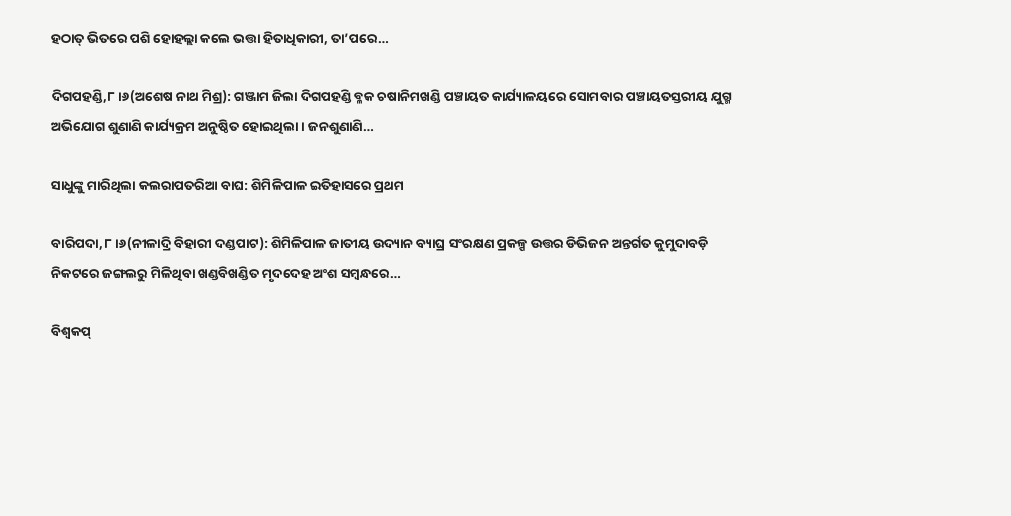ହଠାତ୍‌ ଭିତରେ ପଶି ହୋହଲ୍ଲା କଲେ ଭତ୍ତା ହିତାଧିକାରୀ, ତା’ପରେ…

ଦିଗପହଣ୍ଡି,୮।୬(ଅଶେଷ ନାଥ ମିଶ୍ର): ଗଞ୍ଜାମ ଜିଲା ଦିଗପହଣ୍ଡି ବ୍ଳକ ଚଷାନିମଖଣ୍ଡି ପଞ୍ଚାୟତ କାର୍ଯ୍ୟାଳୟରେ ସୋମବାର ପଞ୍ଚାୟତସ୍ତରୀୟ ଯୁଗ୍ମ ଅଭିଯୋଗ ଶୁଣାଣି କାର୍ଯ୍ୟକ୍ରମ ଅନୁଷ୍ଠିତ ହୋଇଥିଲା । ଜନଶୁଣାଣି…

ସାଧୁଙ୍କୁ ମାରିଥିଲା କଲରାପତରିଆ ବାଘ: ଶିମିଳିପାଳ ଇତିହାସରେ ପ୍ରଥମ

ବାରିପଦା,୮।୬(ନୀଳାଦ୍ରି ବିହାରୀ ଦଣ୍ଡପାଟ): ଶିମିଳିପାଳ ଜାତୀୟ ଉଦ୍ୟାନ ବ୍ୟାଘ୍ର ସଂରକ୍ଷଣ ପ୍ରକଳ୍ପ ଉତ୍ତର ଡିଭିଜନ ଅନ୍ତର୍ଗତ କୁମୁଦାବଡ଼ି ନିକଟରେ ଜଙ୍ଗଲରୁ ମିଳିଥିବା ଖଣ୍ଡବିଖଣ୍ଡିତ ମୃଦଦେହ ଅଂଶ ସମ୍ବନ୍ଧରେ…

ବିଶ୍ୱକପ୍‌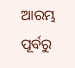ଆରମ୍ଭ ପୂର୍ବରୁ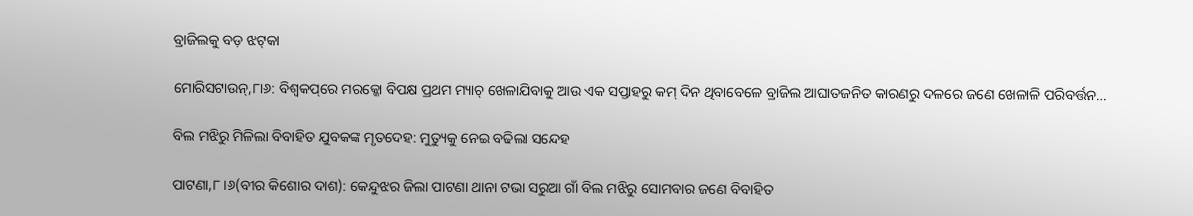ବ୍ରାଜିଲକୁ ବଡ଼ ଝଟ୍‌କା

ମୋରିସଟାଉନ୍‌,୮ା୬: ବିଶ୍ୱକପ୍‌ରେ ମରକ୍କୋ ବିପକ୍ଷ ପ୍ରଥମ ମ୍ୟାଚ୍‌ ଖେଳାଯିବାକୁ ଆଉ ଏକ ସପ୍ତାହରୁ କମ୍‌ ଦିନ ଥିବାବେଳେ ବ୍ରାଜିଲ ଆଘାତଜନିତ କାରଣରୁ ଦଳରେ ଜଣେ ଖେଳାଳି ପରିବର୍ତ୍ତନ…

ବିଲ ମଝିରୁ ମିଳିଲା ବିବାହିତ ଯୁବକଙ୍କ ମୃତଦେହ: ମୁତ୍ୟୁକୁ ନେଇ ବଢିଲା ସନ୍ଦେହ

ପାଟଣା,୮।୬(ବୀର କିଶୋର ଦାଶ): କେନ୍ଦୁଝର ଜିଲା ପାଟଣା ଥାନା ଟଭା ସରୁଆ ଗାଁ ବିଲ ମଝିରୁ ସୋମବାର ଜଣେ ବିବାହିତ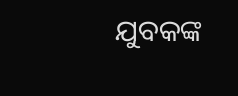ଯୁବକଙ୍କ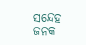ସନ୍ଦେହ ଜନକ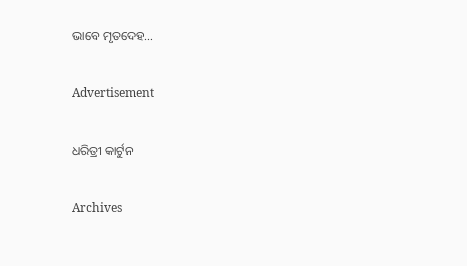ଭାବେ ମୃତଦେହ…

Advertisement

ଧରିତ୍ରୀ କାର୍ଟୁନ

Archives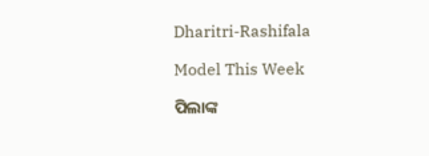Dharitri-Rashifala

Model This Week

ପିଲାଙ୍କ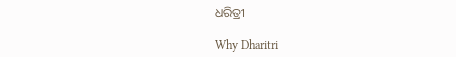ଧରିତ୍ରୀ

Why Dharitri